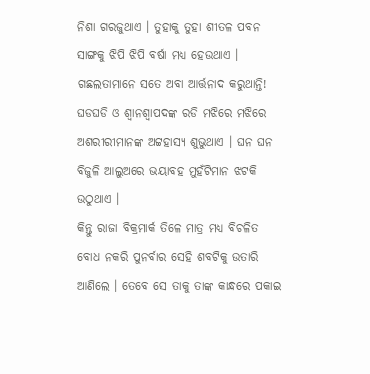ନିଶା ଗରଜୁଥାଏ । ତୁହାକୁ ତୁହା ଶୀତଳ ପବନ ସାଙ୍ଗକୁ ଝିପି ଝିପି ବର୍ଷା ମଧ୍ୟ ହେଉଥାଏ । ଗଛଲତାମାନେ ସତେ ଅବା ଆର୍ତ୍ତନାଦ କରୁଥାନ୍ତି! ଘଡଘଡି ଓ ଶ୍ୱାନଶ୍ୱାପଦଙ୍କ ରଡି ମଝିରେ ମଝିରେ ଅଶରୀରୀମାନଙ୍କ ଅଟ୍ଟହାସ୍ୟ ଶୁଭୁଥାଏ । ଘନ ଘନ ବିଜୁଳି ଆଲୁଅରେ ଭୟାବହ ମୁହଁଟିମାନ ଝଟକି ଉଠୁଥାଏ ।
କିନ୍ତୁ ରାଜା ବିକ୍ରମାର୍କ ତିଳେ ମାତ୍ର ମଧ୍ୟ ବିଚଳିତ ବୋଧ ନକରି ପୁନର୍ବାର ସେହି ଶବଟିକୁ ଉତାରି ଆଣିଲେ । ତେବେ ସେ ତାକୁ ତାଙ୍କ କାନ୍ଧରେ ପକାଇ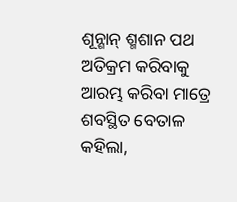ଶୂନ୍ଶାନ୍ ଶ୍ମଶାନ ପଥ ଅତିକ୍ରମ କରିବାକୁ ଆରମ୍ଭ କରିବା ମାତ୍ରେ ଶବସ୍ଥିତ ବେତାଳ କହିଲା,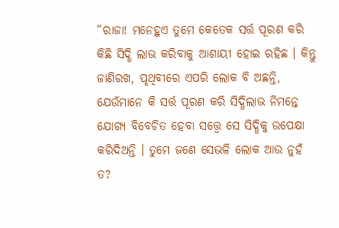“ରାଜା! ମନେହୁଏ ତୁମେ କେତେକ ସର୍ତ୍ତ ପୂରଣ କରି କିଛି ସିଦ୍ଧି ଲାଭ କରିବାକୁ ଆଶାୟୀ ହୋଇ ରହିଛ । କିନ୍ତୁ ଜାଣିରଖ, ପୃଥିବୀରେ ଏପରି ଲୋକ ବି ଅଛନ୍ତି, ଯେଉଁମାନେ କି ସର୍ତ୍ତ ପୂରଣ କରି ସିଦ୍ଧିଲାଭ ନିମନ୍ତେ ଯୋଗ୍ୟ ବିବେଚିତ ହେବା ସତ୍ତ୍ୱେ ସେ ସିଦ୍ଧିକୁ ଉପେକ୍ଷା କରିଦିଅନ୍ତି । ତୁମେ ଜଣେ ସେଭଳି ଲୋକ ଆଉ ନୁହଁ ତ?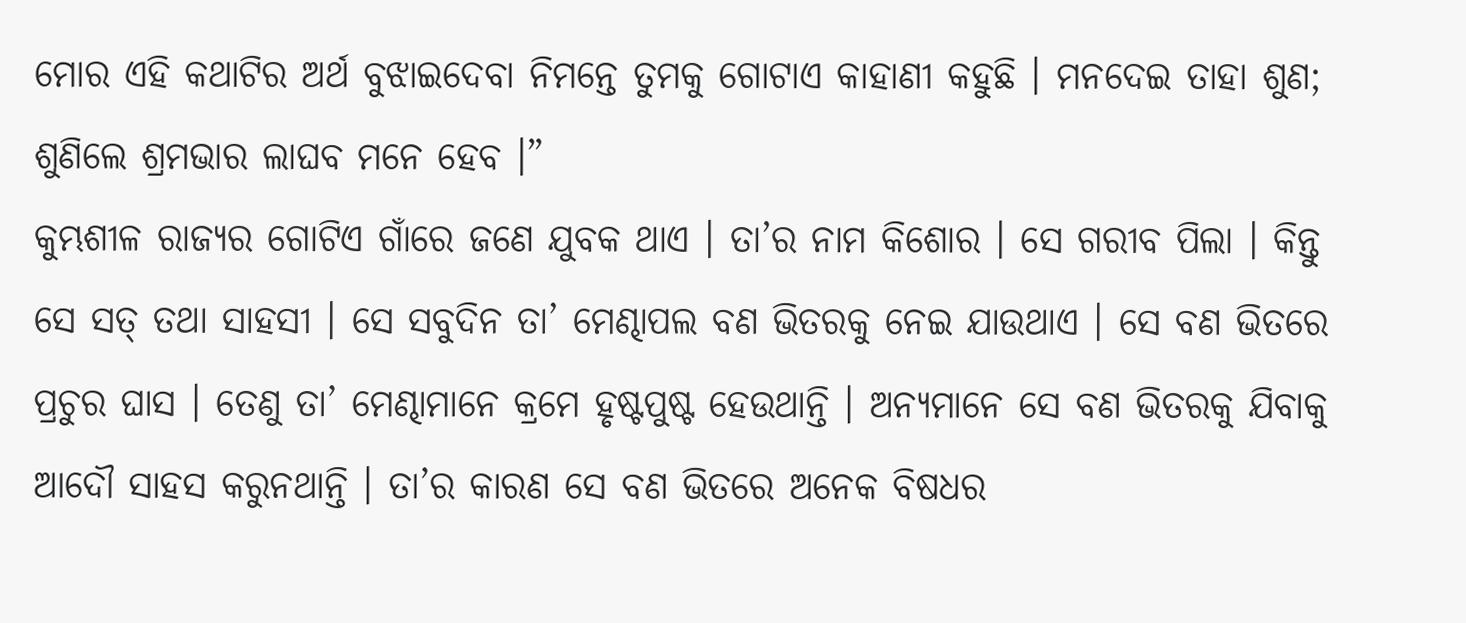ମୋର ଏହି କଥାଟିର ଅର୍ଥ ବୁଝାଇଦେବା ନିମନ୍ତେ ତୁମକୁ ଗୋଟାଏ କାହାଣୀ କହୁଛି । ମନଦେଇ ତାହା ଶୁଣ; ଶୁଣିଲେ ଶ୍ରମଭାର ଲାଘବ ମନେ ହେବ ।”
କୁମ୍ଭଶୀଳ ରାଜ୍ୟର ଗୋଟିଏ ଗାଁରେ ଜଣେ ଯୁବକ ଥାଏ । ତା’ର ନାମ କିଶୋର । ସେ ଗରୀବ ପିଲା । କିନ୍ତୁ ସେ ସତ୍ ତଥା ସାହସୀ । ସେ ସବୁଦିନ ତା’ ମେଣ୍ଢାପଲ ବଣ ଭିତରକୁ ନେଇ ଯାଉଥାଏ । ସେ ବଣ ଭିତରେ ପ୍ରଚୁର ଘାସ । ତେଣୁ ତା’ ମେଣ୍ଢାମାନେ କ୍ରମେ ହୃଷ୍ଟପୁଷ୍ଟ ହେଉଥାନ୍ତି । ଅନ୍ୟମାନେ ସେ ବଣ ଭିତରକୁ ଯିବାକୁ ଆଦୌ ସାହସ କରୁନଥାନ୍ତି । ତା’ର କାରଣ ସେ ବଣ ଭିତରେ ଅନେକ ବିଷଧର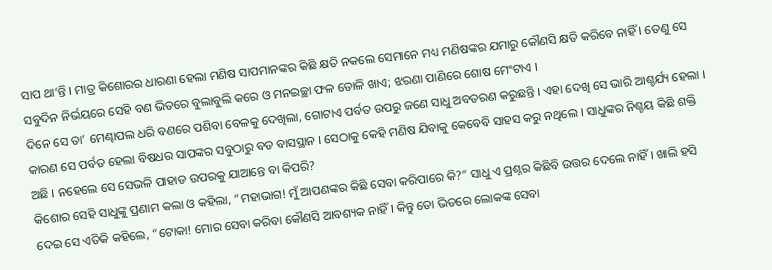ସାପ ଥା’ନ୍ତି । ମାତ୍ର କିଶୋରର ଧାରଣା ହେଲା ମଣିଷ ସାପମାନଙ୍କର କିଛି କ୍ଷତି ନକଲେ ସେମାନେ ମଧ୍ୟ ମଣିଷଙ୍କର ଯମାରୁ କୌଣସି କ୍ଷତି କରିବେ ନାହିଁ । ତେଣୁ ସେ ସବୁଦିନ ନିର୍ଭୟରେ ସେହି ବଣ ଭିତରେ ବୁଲାବୁଲି କରେ ଓ ମନଇଚ୍ଛା ଫଳ ତୋଳି ଖାଏ; ଝରଣା ପାଣିରେ ଶୋଷ ମେଂଟାଏ ।
ଦିନେ ସେ ତା’ ମେଣ୍ଢାପଲ ଧରି ବଣରେ ପଶିବା ବେଳକୁ ଦେଖିଲା, ଗୋଟାଏ ପର୍ବତ ଉପରୁ ଜଣେ ସାଧୁ ଅବତରଣ କରୁଛନ୍ତି । ଏହା ଦେଖି ସେ ଭାରି ଆଶ୍ଚର୍ଯ୍ୟ ହେଲା । କାରଣ ସେ ପର୍ବତ ହେଲା ବିଷଧର ସାପଙ୍କର ସବୁଠାରୁ ବଡ ବାସସ୍ଥାନ । ସେଠାକୁ କେହି ମଣିଷ ଯିବାକୁ କେବେବି ସାହସ କରୁ ନଥିଲେ । ସାଧୁଙ୍କର ନିଶ୍ଚୟ କିଛି ଶକ୍ତି ଅଛି । ନହେଲେ ସେ ସେଭଳି ପାହାଡ ଉପରକୁ ଯାଆନ୍ତେ ବା କିପରି?
କିଶୋର ସେହି ସାଧୁଙ୍କୁ ପ୍ରଣାମ କଲା ଓ କହିଲା, “ମହାଭାଗ! ମୁଁ ଆପଣଙ୍କର କିଛି ସେବା କରିପାରେ କି?” ସାଧୁ ଏ ପ୍ରଶ୍ନର କିଛିବି ଉତ୍ତର ଦେଲେ ନାହିଁ । ଖାଲି ହସି ଦେଇ ସେ ଏତିକି କହିଲେ, “ଟୋକା! ମୋର ସେବା କରିବା କୌଣସି ଆବଶ୍ୟକ ନାହିଁ । କିନ୍ତୁ ତୋ ଭିତରେ ଲୋକଙ୍କ ସେବା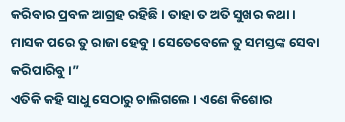କରିବାର ପ୍ରବଳ ଆଗ୍ରହ ରହିଛି । ତାହା ତ ଅତି ସୁଖର କଥା । ମାସକ ପରେ ତୁ ରାଜା ହେବୁ । ସେତେବେଳେ ତୁ ସମସ୍ତଙ୍କ ସେବା କରିପାରିବୁ ।”
ଏତିକି କହି ସାଧୁ ସେଠାରୁ ଚାଲିଗଲେ । ଏଣେ କିଶୋର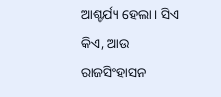ଆଶ୍ଚର୍ଯ୍ୟ ହେଲା । ସିଏ କିଏ, ଆଉ ରାଜସିଂହାସନ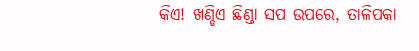କିଏ! ଖଣ୍ଡିଏ ଛିଣ୍ଡା ସପ ଉପରେ, ତାଳିପକା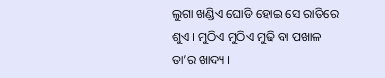ଲୁଗା ଖଣ୍ଡିଏ ଘୋଡି ହୋଇ ସେ ରାତିରେ ଶୁଏ । ମୁଠିଏ ମୁଠିଏ ମୁଢି ବା ପଖାଳ ତା’ର ଖାଦ୍ୟ ।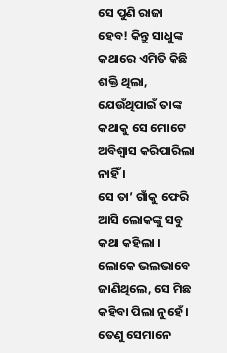ସେ ପୁଣି ରାଜା ହେବ! କିନ୍ତୁ ସାଧୁଙ୍କ କଥାରେ ଏମିତି କିଛି ଶକ୍ତି ଥିଲା, ଯେଉଁଥିପାଇଁ ତାଙ୍କ କଥାକୁ ସେ ମୋଟେ ଅବିଶ୍ୱାସ କରିପାରିଲା ନାହିଁ ।
ସେ ତା’ ଗାଁକୁ ଫେରି ଆସି ଲୋକଙ୍କୁ ସବୁ କଥା କହିଲା । ଲୋକେ ଭଲଭାବେ ଜାଣିଥିଲେ, ସେ ମିଛ କହିବା ପିଲା ନୁହେଁ । ତେଣୁ ସେମାନେ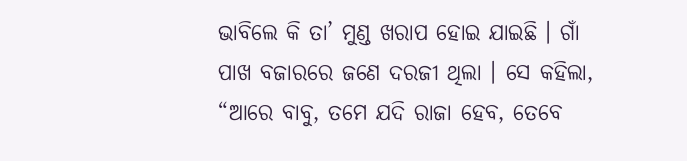ଭାବିଲେ କି ତା’ ମୁଣ୍ଡ ଖରାପ ହୋଇ ଯାଇଛି । ଗାଁ ପାଖ ବଜାରରେ ଜଣେ ଦରଜୀ ଥିଲା । ସେ କହିଲା, “ଆରେ ବାବୁ, ତମେ ଯଦି ରାଜା ହେବ, ତେବେ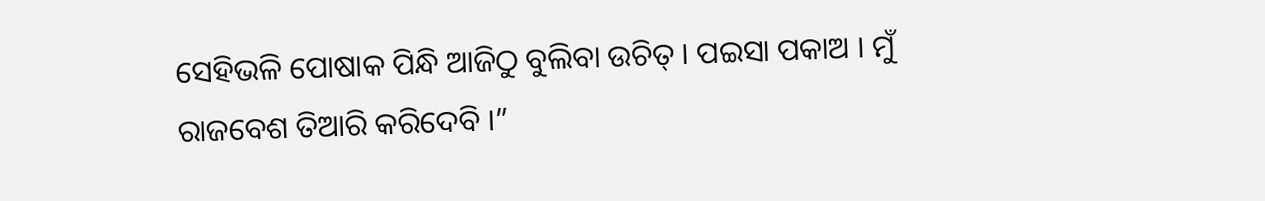ସେହିଭଳି ପୋଷାକ ପିନ୍ଧି ଆଜିଠୁ ବୁଲିବା ଉଚିତ୍ । ପଇସା ପକାଅ । ମୁଁ ରାଜବେଶ ତିଆରି କରିଦେବି ।”